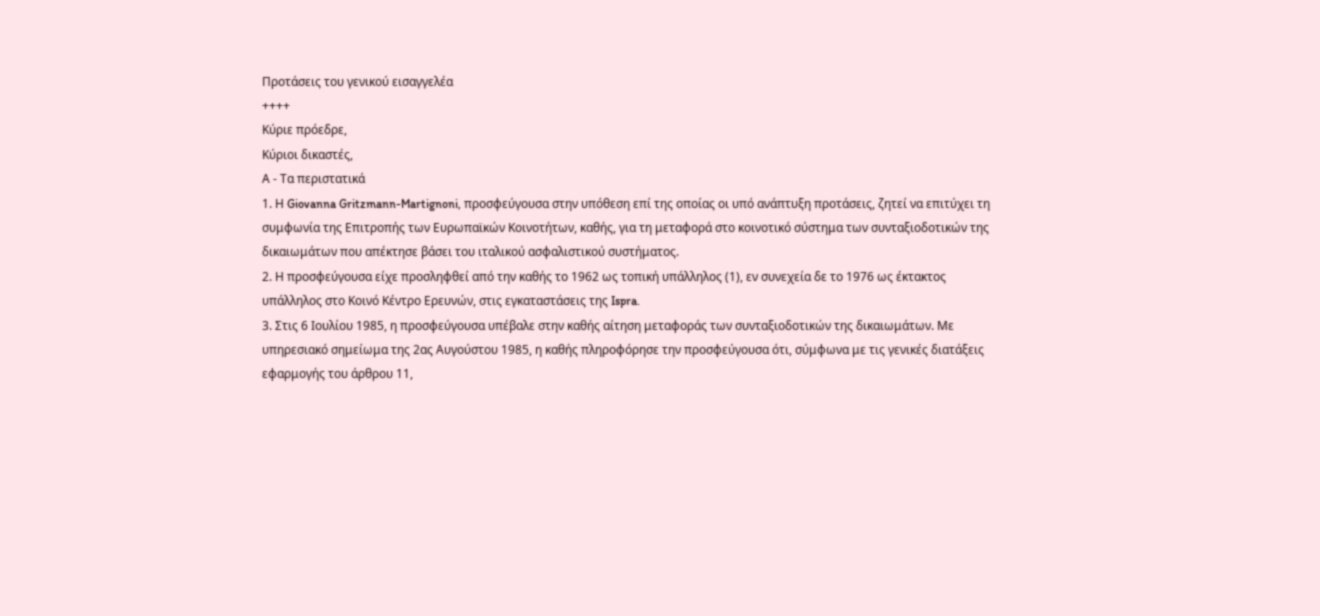Προτάσεις του γενικού εισαγγελέα
++++
Κύριε πρόεδρε,
Κύριοι δικαστές,
Α - Τα περιστατικά
1. Η Giovanna Gritzmann-Martignoni, προσφεύγουσα στην υπόθεση επί της οποίας οι υπό ανάπτυξη προτάσεις, ζητεί να επιτύχει τη συμφωνία της Επιτροπής των Ευρωπαϊκών Κοινοτήτων, καθής, για τη μεταφορά στο κοινοτικό σύστημα των συνταξιοδοτικών της δικαιωμάτων που απέκτησε βάσει του ιταλικού ασφαλιστικού συστήματος.
2. Η προσφεύγουσα είχε προσληφθεί από την καθής το 1962 ως τοπική υπάλληλος (1), εν συνεχεία δε το 1976 ως έκτακτος υπάλληλος στο Κοινό Κέντρο Ερευνών, στις εγκαταστάσεις της Ispra.
3. Στις 6 Ιουλίου 1985, η προσφεύγουσα υπέβαλε στην καθής αίτηση μεταφοράς των συνταξιοδοτικών της δικαιωμάτων. Με υπηρεσιακό σημείωμα της 2ας Αυγούστου 1985, η καθής πληροφόρησε την προσφεύγουσα ότι, σύμφωνα με τις γενικές διατάξεις εφαρμογής του άρθρου 11,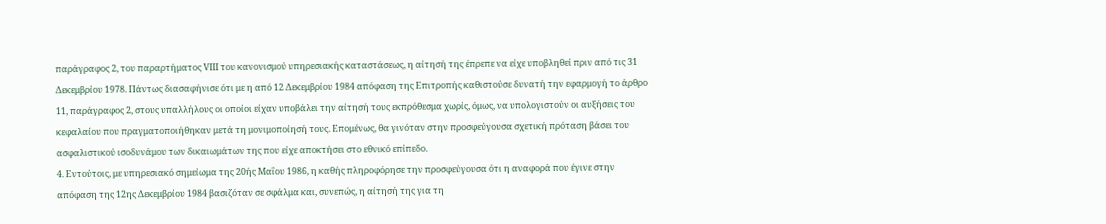παράγραφος 2, του παραρτήματος VΙΙΙ του κανονισμού υπηρεσιακής καταστάσεως, η αίτησή της έπρεπε να είχε υποβληθεί πριν από τις 31 Δεκεμβρίου 1978. Πάντως διασαφήνισε ότι με η από 12 Δεκεμβρίου 1984 απόφαση της Επιτροπής καθιστούσε δυνατή την εφαρμογή το άρθρο 11, παράγραφος 2, στους υπαλλήλους οι οποίοι είχαν υποβάλει την αίτησή τους εκπρόθεσμα χωρίς, όμως, να υπολογιστούν οι αυξήσεις του κεφαλαίου που πραγματοποιήθηκαν μετά τη μονιμοποίησή τους. Επομένως, θα γινόταν στην προσφεύγουσα σχετική πρόταση βάσει του ασφαλιστικού ισοδυνάμου των δικαιωμάτων της που είχε αποκτήσει στο εθνικό επίπεδο.
4. Εντούτοις, με υπηρεσιακό σημείωμα της 20ής Μαΐου 1986, η καθής πληροφόρησε την προσφεύγουσα ότι η αναφορά που έγινε στην απόφαση της 12ης Δεκεμβρίου 1984 βασιζόταν σε σφάλμα και, συνεπώς, η αίτησή της για τη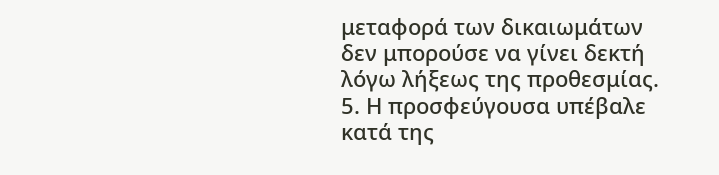μεταφορά των δικαιωμάτων δεν μπορούσε να γίνει δεκτή λόγω λήξεως της προθεσμίας.
5. Η προσφεύγουσα υπέβαλε κατά της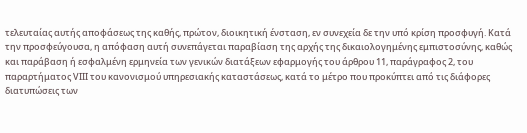τελευταίας αυτής αποφάσεως της καθής, πρώτον, διοικητική ένσταση, εν συνεχεία δε την υπό κρίση προσφυγή. Κατά την προσφεύγουσα, η απόφαση αυτή συνεπάγεται παραβίαση της αρχής της δικαιολογημένης εμπιστοσύνης, καθώς και παράβαση ή εσφαλμένη ερμηνεία των γενικών διατάξεων εφαρμογής του άρθρου 11, παράγραφος 2, του παραρτήματος VΙΙΙ του κανονισμού υπηρεσιακής καταστάσεως, κατά το μέτρο που προκύπτει από τις διάφορες διατυπώσεις των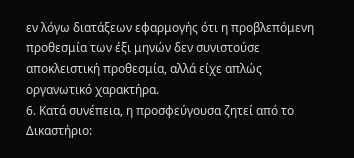εν λόγω διατάξεων εφαρμογής ότι η προβλεπόμενη προθεσμία των έξι μηνών δεν συνιστούσε αποκλειστική προθεσμία, αλλά είχε απλώς οργανωτικό χαρακτήρα.
6. Κατά συνέπεια, η προσφεύγουσα ζητεί από το Δικαστήριο: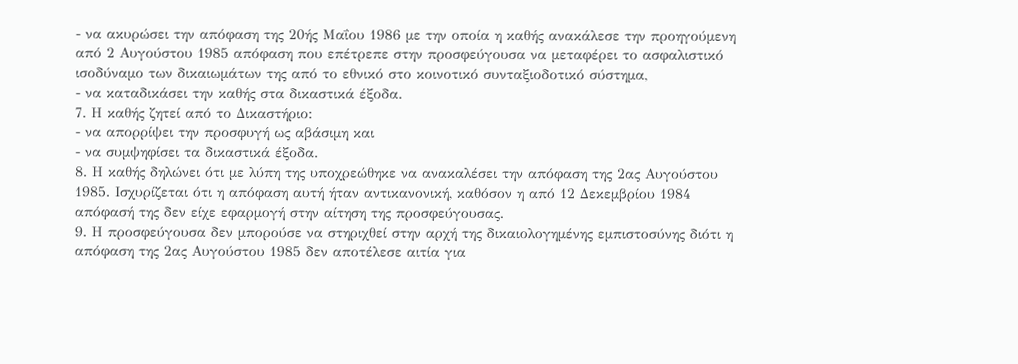- να ακυρώσει την απόφαση της 20ής Μαΐου 1986 με την οποία η καθής ανακάλεσε την προηγούμενη από 2 Αυγούστου 1985 απόφαση που επέτρεπε στην προσφεύγουσα να μεταφέρει το ασφαλιστικό ισοδύναμο των δικαιωμάτων της από το εθνικό στο κοινοτικό συνταξιοδοτικό σύστημα,
- να καταδικάσει την καθής στα δικαστικά έξοδα.
7. Η καθής ζητεί από το Δικαστήριο:
- να απορρίψει την προσφυγή ως αβάσιμη και
- να συμψηφίσει τα δικαστικά έξοδα.
8. Η καθής δηλώνει ότι με λύπη της υποχρεώθηκε να ανακαλέσει την απόφαση της 2ας Αυγούστου 1985. Ισχυρίζεται ότι η απόφαση αυτή ήταν αντικανονική, καθόσον η από 12 Δεκεμβρίου 1984 απόφασή της δεν είχε εφαρμογή στην αίτηση της προσφεύγουσας.
9. Η προσφεύγουσα δεν μπορούσε να στηριχθεί στην αρχή της δικαιολογημένης εμπιστοσύνης διότι η απόφαση της 2ας Αυγούστου 1985 δεν αποτέλεσε αιτία για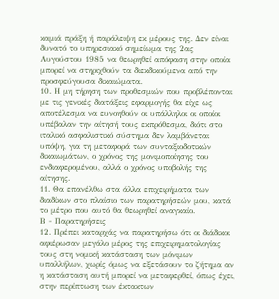καμιά πράξη ή παράλειψη εκ μέρους της. Δεν είναι δυνατό το υπηρεσιακό σημείωμα της 2ας Αυγούστου 1985 να θεωρηθεί απόφαση στην οποία μπορεί να στηριχθούν τα διεκδικούμενα από την προσφεύγουσα δικαιώματα.
10. Η μη τήρηση των προθεσμιών που προβλέπονται με τις γενικές διατάξεις εφαρμογής θα είχε ως αποτέλεσμα να ευνοηθούν οι υπάλληλοι οι οποίοι υπέβαλαν την αίτησή τους εκπρόθεσμα, διότι στο ιταλικό ασφαλιστικό σύστημα δεν λαμβάνεται υπόψη, για τη μεταφορά των συνταξιοδοτικών δικαιωμάτων, ο χρόνος της μονιμοποίησης του ενδιαφερομένου, αλλά ο χρόνος υποβολής της αίτησης.
11. Θα επανέλθω στα άλλα επιχειρήματα των διαδίκων στο πλαίσιο των παρατηρήσεών μου, κατά το μέτρο που αυτό θα θεωρηθεί αναγκαίο.
Β - Παρατηρήσεις
12. Πρέπει καταρχάς να παρατηρήσω ότι οι διάδικοι αφιέρωσαν μεγάλο μέρος της επιχειρηματολογίας τους στη νομική κατάσταση των μόνιμων υπαλλήλων, χωρίς όμως να εξετάσουν το ζήτημα αν η κατάσταση αυτή μπορεί να μεταφερθεί, όπως έχει, στην περίπτωση των έκτακτων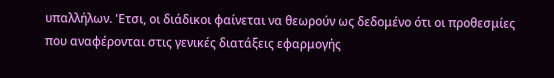υπαλλήλων. 'Ετσι, οι διάδικοι φαίνεται να θεωρούν ως δεδομένο ότι οι προθεσμίες που αναφέρονται στις γενικές διατάξεις εφαρμογής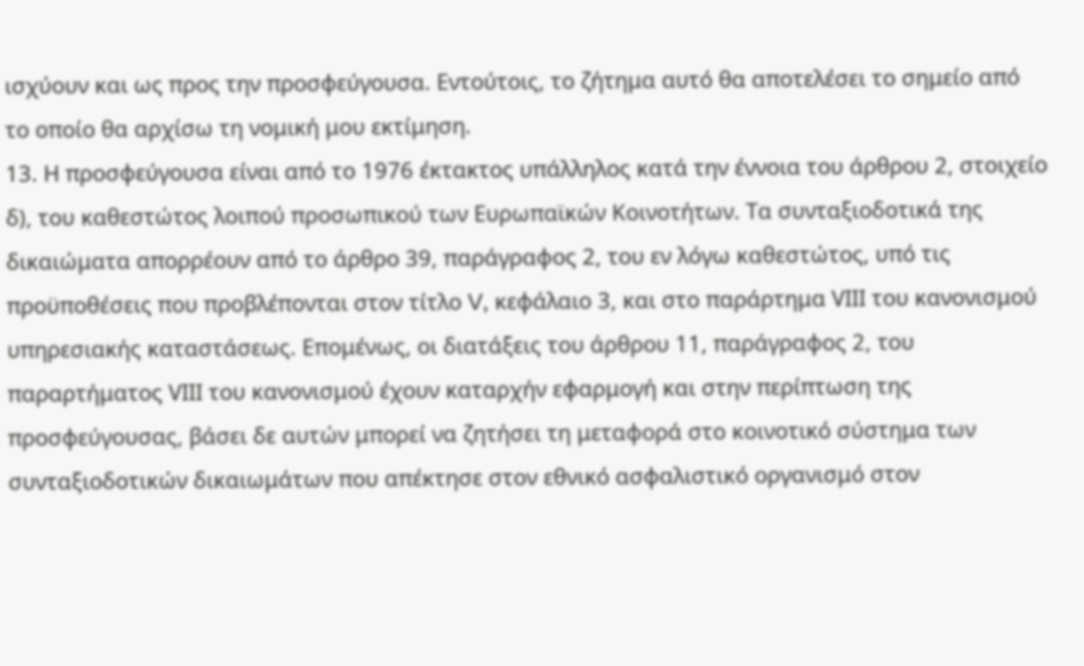ισχύουν και ως προς την προσφεύγουσα. Εντούτοις, το ζήτημα αυτό θα αποτελέσει το σημείο από το οποίο θα αρχίσω τη νομική μου εκτίμηση.
13. Η προσφεύγουσα είναι από το 1976 έκτακτος υπάλληλος κατά την έννοια του άρθρου 2, στοιχείο δ), του καθεστώτος λοιπού προσωπικού των Ευρωπαϊκών Κοινοτήτων. Τα συνταξιοδοτικά της δικαιώματα απορρέουν από το άρθρο 39, παράγραφος 2, του εν λόγω καθεστώτος, υπό τις προϋποθέσεις που προβλέπονται στον τίτλο V, κεφάλαιο 3, και στο παράρτημα VΙΙΙ του κανονισμού υπηρεσιακής καταστάσεως. Επομένως, οι διατάξεις του άρθρου 11, παράγραφος 2, του παραρτήματος VΙΙΙ του κανονισμού έχουν καταρχήν εφαρμογή και στην περίπτωση της προσφεύγουσας, βάσει δε αυτών μπορεί να ζητήσει τη μεταφορά στο κοινοτικό σύστημα των συνταξιοδοτικών δικαιωμάτων που απέκτησε στον εθνικό ασφαλιστικό οργανισμό στον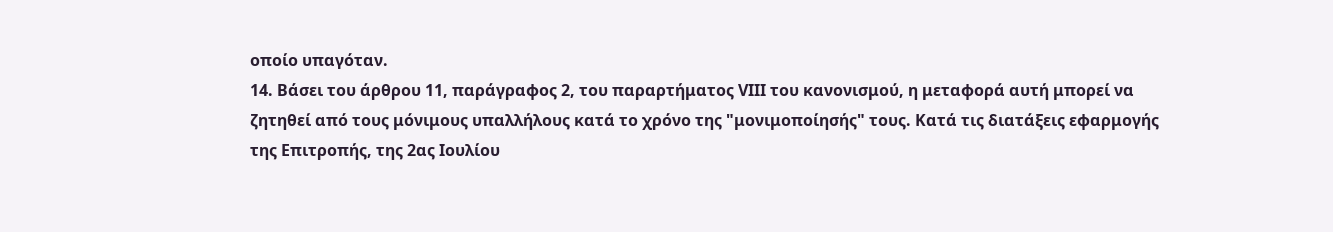οποίο υπαγόταν.
14. Βάσει του άρθρου 11, παράγραφος 2, του παραρτήματος VΙΙΙ του κανονισμού, η μεταφορά αυτή μπορεί να ζητηθεί από τους μόνιμους υπαλλήλους κατά το χρόνο της "μονιμοποίησής" τους. Κατά τις διατάξεις εφαρμογής της Επιτροπής, της 2ας Ιουλίου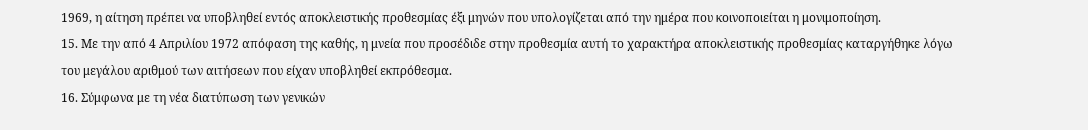1969, η αίτηση πρέπει να υποβληθεί εντός αποκλειστικής προθεσμίας έξι μηνών που υπολογίζεται από την ημέρα που κοινοποιείται η μονιμοποίηση.
15. Με την από 4 Απριλίου 1972 απόφαση της καθής, η μνεία που προσέδιδε στην προθεσμία αυτή το χαρακτήρα αποκλειστικής προθεσμίας καταργήθηκε λόγω του μεγάλου αριθμού των αιτήσεων που είχαν υποβληθεί εκπρόθεσμα.
16. Σύμφωνα με τη νέα διατύπωση των γενικών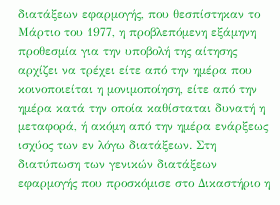διατάξεων εφαρμογής, που θεσπίστηκαν το Μάρτιο του 1977, η προβλεπόμενη εξάμηνη προθεσμία για την υποβολή της αίτησης αρχίζει να τρέχει είτε από την ημέρα που κοινοποιείται η μονιμοποίηση, είτε από την ημέρα κατά την οποία καθίσταται δυνατή η μεταφορά, ή ακόμη από την ημέρα ενάρξεως ισχύος των εν λόγω διατάξεων. Στη διατύπωση των γενικών διατάξεων εφαρμογής που προσκόμισε στο Δικαστήριο η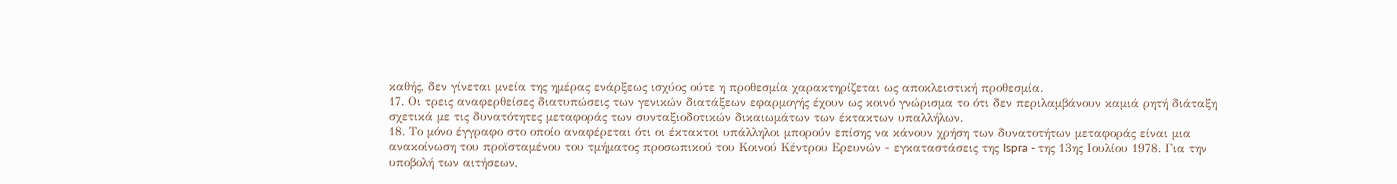καθής, δεν γίνεται μνεία της ημέρας ενάρξεως ισχύος ούτε η προθεσμία χαρακτηρίζεται ως αποκλειστική προθεσμία.
17. Οι τρεις αναφερθείσες διατυπώσεις των γενικών διατάξεων εφαρμογής έχουν ως κοινό γνώρισμα το ότι δεν περιλαμβάνουν καμιά ρητή διάταξη σχετικά με τις δυνατότητες μεταφοράς των συνταξιοδοτικών δικαιωμάτων των έκτακτων υπαλλήλων.
18. Το μόνο έγγραφο στο οποίο αναφέρεται ότι οι έκτακτοι υπάλληλοι μπορούν επίσης να κάνουν χρήση των δυνατοτήτων μεταφοράς είναι μια ανακοίνωση του προϊσταμένου του τμήματος προσωπικού του Κοινού Κέντρου Ερευνών - εγκαταστάσεις της Ispra - της 13ης Ιουλίου 1978. Για την υποβολή των αιτήσεων,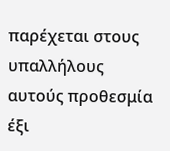παρέχεται στους υπαλλήλους αυτούς προθεσμία έξι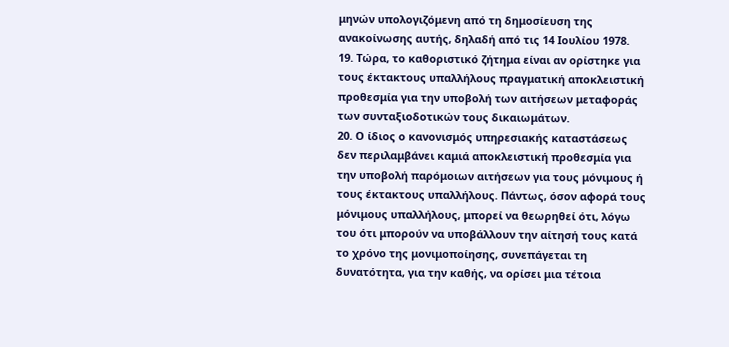μηνών υπολογιζόμενη από τη δημοσίευση της ανακοίνωσης αυτής, δηλαδή από τις 14 Ιουλίου 1978.
19. Τώρα, το καθοριστικό ζήτημα είναι αν ορίστηκε για τους έκτακτους υπαλλήλους πραγματική αποκλειστική προθεσμία για την υποβολή των αιτήσεων μεταφοράς των συνταξιοδοτικών τους δικαιωμάτων.
20. Ο ίδιος ο κανονισμός υπηρεσιακής καταστάσεως δεν περιλαμβάνει καμιά αποκλειστική προθεσμία για την υποβολή παρόμοιων αιτήσεων για τους μόνιμους ή τους έκτακτους υπαλλήλους. Πάντως, όσον αφορά τους μόνιμους υπαλλήλους, μπορεί να θεωρηθεί ότι, λόγω του ότι μπορούν να υποβάλλουν την αίτησή τους κατά το χρόνο της μονιμοποίησης, συνεπάγεται τη δυνατότητα, για την καθής, να ορίσει μια τέτοια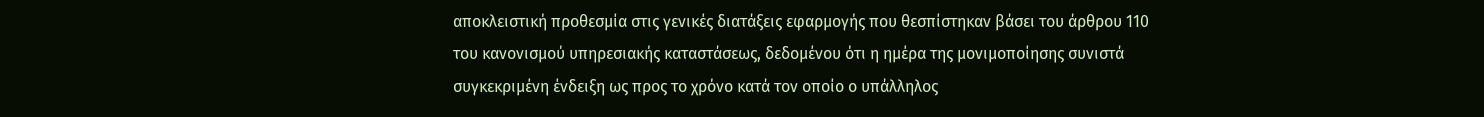αποκλειστική προθεσμία στις γενικές διατάξεις εφαρμογής που θεσπίστηκαν βάσει του άρθρου 110 του κανονισμού υπηρεσιακής καταστάσεως, δεδομένου ότι η ημέρα της μονιμοποίησης συνιστά συγκεκριμένη ένδειξη ως προς το χρόνο κατά τον οποίο ο υπάλληλος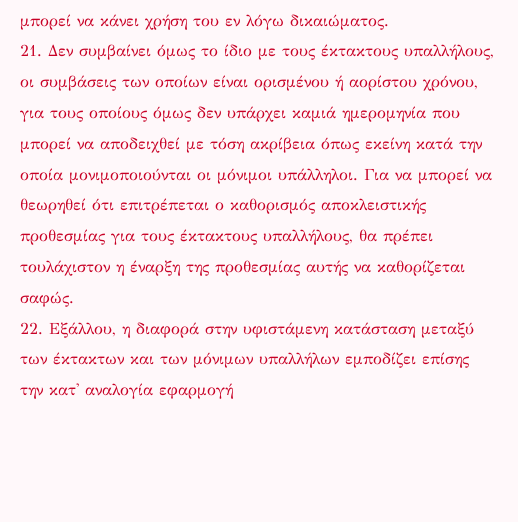μπορεί να κάνει χρήση του εν λόγω δικαιώματος.
21. Δεν συμβαίνει όμως το ίδιο με τους έκτακτους υπαλλήλους, οι συμβάσεις των οποίων είναι ορισμένου ή αορίστου χρόνου, για τους οποίους όμως δεν υπάρχει καμιά ημερομηνία που μπορεί να αποδειχθεί με τόση ακρίβεια όπως εκείνη κατά την οποία μονιμοποιούνται οι μόνιμοι υπάλληλοι. Για να μπορεί να θεωρηθεί ότι επιτρέπεται ο καθορισμός αποκλειστικής προθεσμίας για τους έκτακτους υπαλλήλους, θα πρέπει τουλάχιστον η έναρξη της προθεσμίας αυτής να καθορίζεται σαφώς.
22. Εξάλλου, η διαφορά στην υφιστάμενη κατάσταση μεταξύ των έκτακτων και των μόνιμων υπαλλήλων εμποδίζει επίσης την κατ' αναλογία εφαρμογή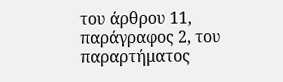του άρθρου 11, παράγραφος 2, του παραρτήματος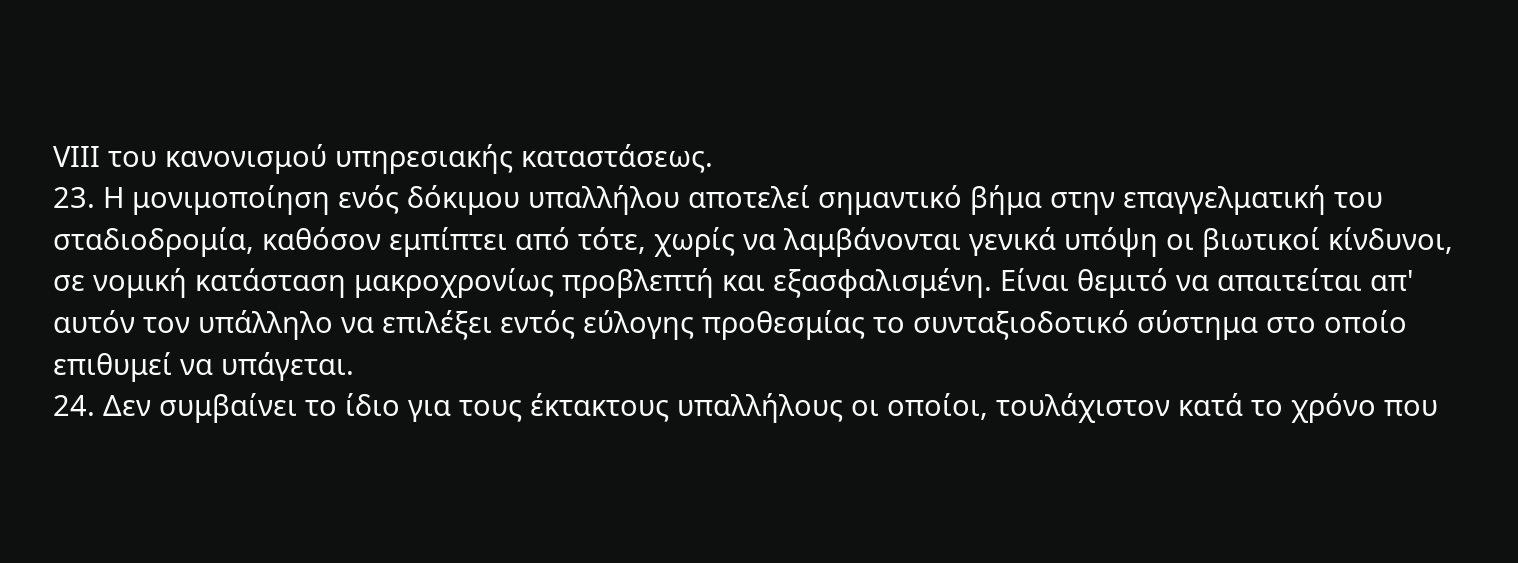VΙΙΙ του κανονισμού υπηρεσιακής καταστάσεως.
23. Η μονιμοποίηση ενός δόκιμου υπαλλήλου αποτελεί σημαντικό βήμα στην επαγγελματική του σταδιοδρομία, καθόσον εμπίπτει από τότε, χωρίς να λαμβάνονται γενικά υπόψη οι βιωτικοί κίνδυνοι, σε νομική κατάσταση μακροχρονίως προβλεπτή και εξασφαλισμένη. Είναι θεμιτό να απαιτείται απ' αυτόν τον υπάλληλο να επιλέξει εντός εύλογης προθεσμίας το συνταξιοδοτικό σύστημα στο οποίο επιθυμεί να υπάγεται.
24. Δεν συμβαίνει το ίδιο για τους έκτακτους υπαλλήλους οι οποίοι, τουλάχιστον κατά το χρόνο που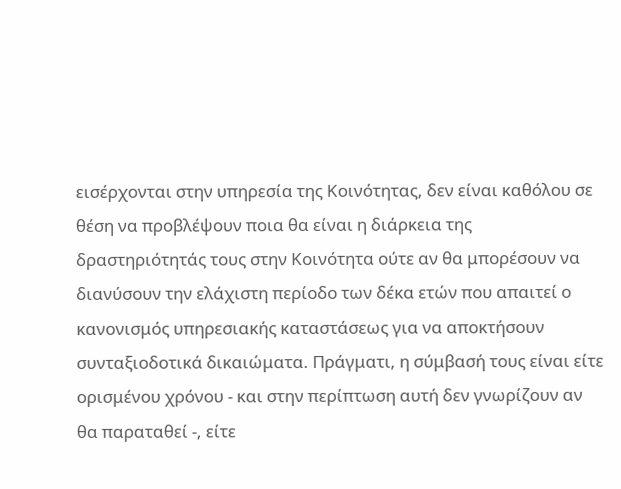εισέρχονται στην υπηρεσία της Κοινότητας, δεν είναι καθόλου σε θέση να προβλέψουν ποια θα είναι η διάρκεια της δραστηριότητάς τους στην Κοινότητα ούτε αν θα μπορέσουν να διανύσουν την ελάχιστη περίοδο των δέκα ετών που απαιτεί ο κανονισμός υπηρεσιακής καταστάσεως για να αποκτήσουν συνταξιοδοτικά δικαιώματα. Πράγματι, η σύμβασή τους είναι είτε ορισμένου χρόνου - και στην περίπτωση αυτή δεν γνωρίζουν αν θα παραταθεί -, είτε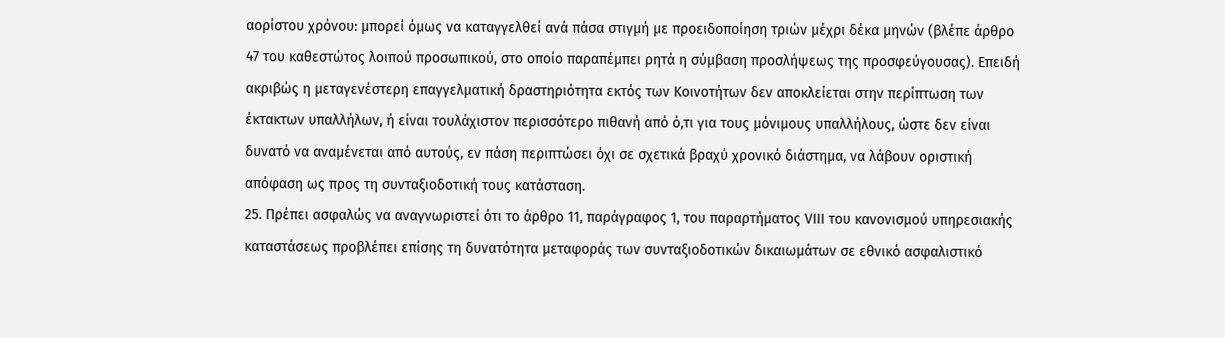αορίστου χρόνου: μπορεί όμως να καταγγελθεί ανά πάσα στιγμή με προειδοποίηση τριών μέχρι δέκα μηνών (βλέπε άρθρο 47 του καθεστώτος λοιπού προσωπικού, στο οποίο παραπέμπει ρητά η σύμβαση προσλήψεως της προσφεύγουσας). Επειδή ακριβώς η μεταγενέστερη επαγγελματική δραστηριότητα εκτός των Κοινοτήτων δεν αποκλείεται στην περίπτωση των έκτακτων υπαλλήλων, ή είναι τουλάχιστον περισσότερο πιθανή από ό,τι για τους μόνιμους υπαλλήλους, ώστε δεν είναι δυνατό να αναμένεται από αυτούς, εν πάση περιπτώσει όχι σε σχετικά βραχύ χρονικό διάστημα, να λάβουν οριστική απόφαση ως προς τη συνταξιοδοτική τους κατάσταση.
25. Πρέπει ασφαλώς να αναγνωριστεί ότι το άρθρο 11, παράγραφος 1, του παραρτήματος VΙΙΙ του κανονισμού υπηρεσιακής καταστάσεως προβλέπει επίσης τη δυνατότητα μεταφοράς των συνταξιοδοτικών δικαιωμάτων σε εθνικό ασφαλιστικό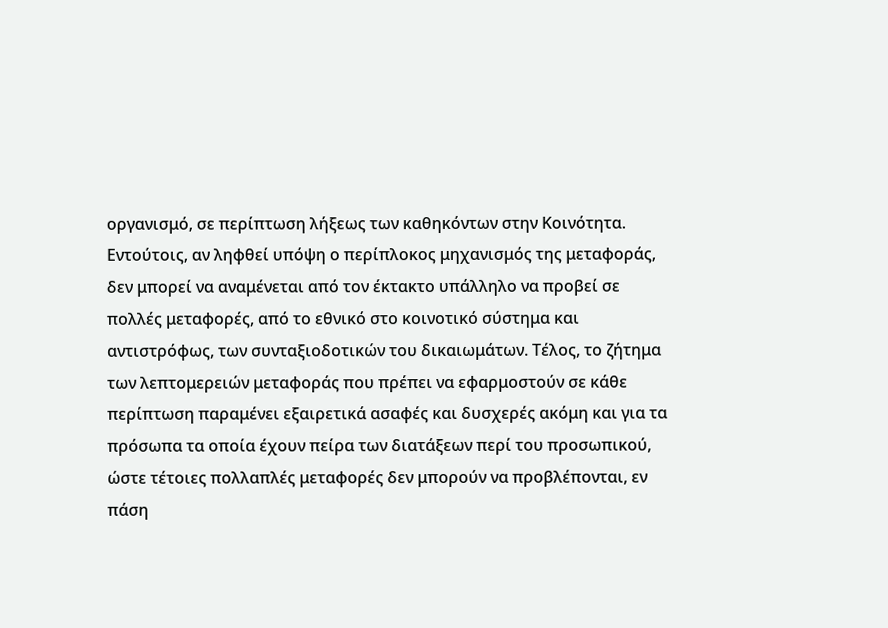οργανισμό, σε περίπτωση λήξεως των καθηκόντων στην Κοινότητα. Εντούτοις, αν ληφθεί υπόψη ο περίπλοκος μηχανισμός της μεταφοράς, δεν μπορεί να αναμένεται από τον έκτακτο υπάλληλο να προβεί σε πολλές μεταφορές, από το εθνικό στο κοινοτικό σύστημα και αντιστρόφως, των συνταξιοδοτικών του δικαιωμάτων. Τέλος, το ζήτημα των λεπτομερειών μεταφοράς που πρέπει να εφαρμοστούν σε κάθε περίπτωση παραμένει εξαιρετικά ασαφές και δυσχερές ακόμη και για τα πρόσωπα τα οποία έχουν πείρα των διατάξεων περί του προσωπικού, ώστε τέτοιες πολλαπλές μεταφορές δεν μπορούν να προβλέπονται, εν πάση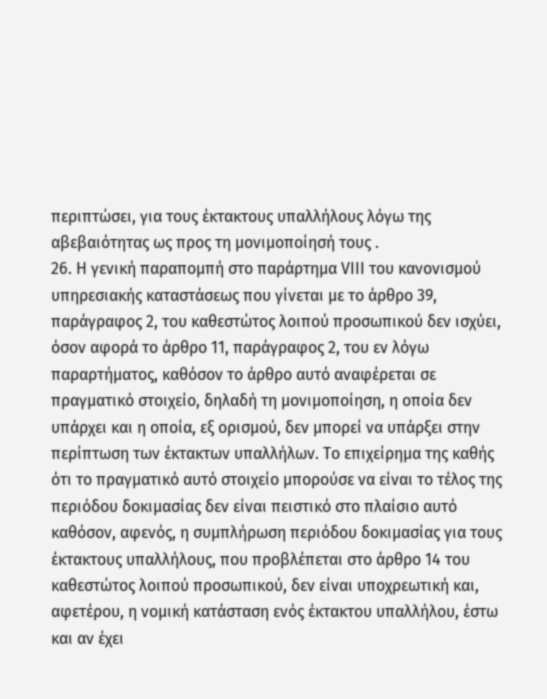περιπτώσει, για τους έκτακτους υπαλλήλους λόγω της αβεβαιότητας ως προς τη μονιμοποίησή τους .
26. Η γενική παραπομπή στο παράρτημα VΙΙΙ του κανονισμού υπηρεσιακής καταστάσεως που γίνεται με το άρθρο 39, παράγραφος 2, του καθεστώτος λοιπού προσωπικού δεν ισχύει, όσον αφορά το άρθρο 11, παράγραφος 2, του εν λόγω παραρτήματος, καθόσον το άρθρο αυτό αναφέρεται σε πραγματικό στοιχείο, δηλαδή τη μονιμοποίηση, η οποία δεν υπάρχει και η οποία, εξ ορισμού, δεν μπορεί να υπάρξει στην περίπτωση των έκτακτων υπαλλήλων. Το επιχείρημα της καθής ότι το πραγματικό αυτό στοιχείο μπορούσε να είναι το τέλος της περιόδου δοκιμασίας δεν είναι πειστικό στο πλαίσιο αυτό καθόσον, αφενός, η συμπλήρωση περιόδου δοκιμασίας για τους έκτακτους υπαλλήλους, που προβλέπεται στο άρθρο 14 του καθεστώτος λοιπού προσωπικού, δεν είναι υποχρεωτική και, αφετέρου, η νομική κατάσταση ενός έκτακτου υπαλλήλου, έστω και αν έχει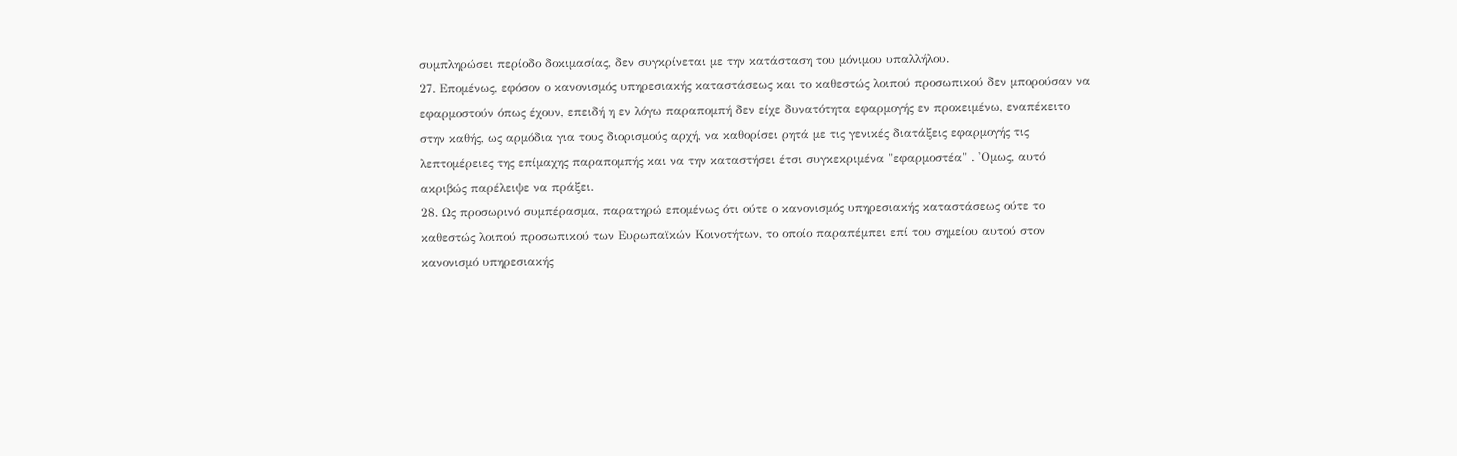συμπληρώσει περίοδο δοκιμασίας, δεν συγκρίνεται με την κατάσταση του μόνιμου υπαλλήλου.
27. Επομένως, εφόσον ο κανονισμός υπηρεσιακής καταστάσεως και το καθεστώς λοιπού προσωπικού δεν μπορούσαν να εφαρμοστούν όπως έχουν, επειδή η εν λόγω παραπομπή δεν είχε δυνατότητα εφαρμογής εν προκειμένω, εναπέκειτο στην καθής, ως αρμόδια για τους διορισμούς αρχή, να καθορίσει ρητά με τις γενικές διατάξεις εφαρμογής τις λεπτομέρειες της επίμαχης παραπομπής και να την καταστήσει έτσι συγκεκριμένα "εφαρμοστέα" . 'Ομως, αυτό ακριβώς παρέλειψε να πράξει.
28. Ως προσωρινό συμπέρασμα, παρατηρώ επομένως ότι ούτε ο κανονισμός υπηρεσιακής καταστάσεως ούτε το καθεστώς λοιπού προσωπικού των Ευρωπαϊκών Κοινοτήτων, το οποίο παραπέμπει επί του σημείου αυτού στον κανονισμό υπηρεσιακής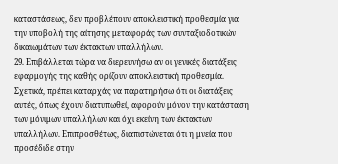καταστάσεως, δεν προβλέπουν αποκλειστική προθεσμία για την υποβολή της αίτησης μεταφοράς των συνταξιοδοτικών δικαιωμάτων των έκτακτων υπαλλήλων.
29. Επιβάλλεται τώρα να διερευνήσω αν οι γενικές διατάξεις εφαρμογής της καθής ορίζουν αποκλειστική προθεσμία. Σχετικά, πρέπει καταρχάς να παρατηρήσω ότι οι διατάξεις αυτές, όπως έχουν διατυπωθεί, αφορούν μόνον την κατάσταση των μόνιμων υπαλλήλων και όχι εκείνη των έκτακτων υπαλλήλων. Επιπροσθέτως, διαπιστώνεται ότι η μνεία που προσέδιδε στην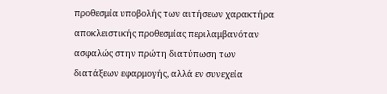προθεσμία υποβολής των αιτήσεων χαρακτήρα αποκλειστικής προθεσμίας περιλαμβανόταν ασφαλώς στην πρώτη διατύπωση των διατάξεων εφαρμογής, αλλά εν συνεχεία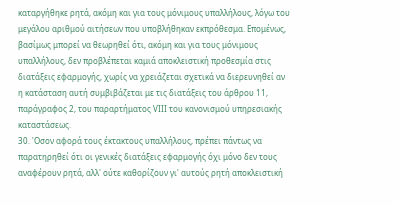καταργήθηκε ρητά, ακόμη και για τους μόνιμους υπαλλήλους, λόγω του μεγάλου αριθμού αιτήσεων που υποβλήθηκαν εκπρόθεσμα. Επομένως, βασίμως μπορεί να θεωρηθεί ότι, ακόμη και για τους μόνιμους υπαλλήλους, δεν προβλέπεται καμιά αποκλειστική προθεσμία στις διατάξεις εφαρμογής, χωρίς να χρειάζεται σχετικά να διερευνηθεί αν η κατάσταση αυτή συμβιβάζεται με τις διατάξεις του άρθρου 11, παράγραφος 2, του παραρτήματος VΙΙΙ του κανονισμού υπηρεσιακής καταστάσεως.
30. 'Οσον αφορά τους έκτακτους υπαλλήλους, πρέπει πάντως να παρατηρηθεί ότι οι γενικές διατάξεις εφαρμογής όχι μόνο δεν τους αναφέρουν ρητά, αλλ' ούτε καθορίζουν γι' αυτούς ρητή αποκλειστική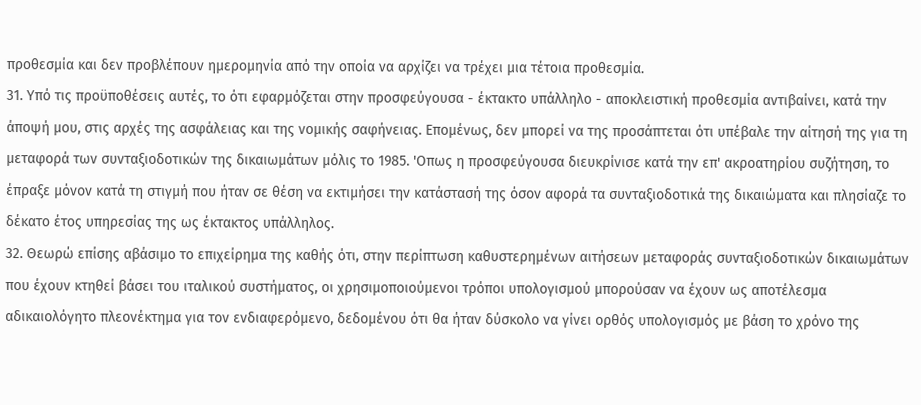προθεσμία και δεν προβλέπουν ημερομηνία από την οποία να αρχίζει να τρέχει μια τέτοια προθεσμία.
31. Υπό τις προϋποθέσεις αυτές, το ότι εφαρμόζεται στην προσφεύγουσα - έκτακτο υπάλληλο - αποκλειστική προθεσμία αντιβαίνει, κατά την άποψή μου, στις αρχές της ασφάλειας και της νομικής σαφήνειας. Επομένως, δεν μπορεί να της προσάπτεται ότι υπέβαλε την αίτησή της για τη μεταφορά των συνταξιοδοτικών της δικαιωμάτων μόλις το 1985. 'Οπως η προσφεύγουσα διευκρίνισε κατά την επ' ακροατηρίου συζήτηση, το έπραξε μόνον κατά τη στιγμή που ήταν σε θέση να εκτιμήσει την κατάστασή της όσον αφορά τα συνταξιοδοτικά της δικαιώματα και πλησίαζε το δέκατο έτος υπηρεσίας της ως έκτακτος υπάλληλος.
32. Θεωρώ επίσης αβάσιμο το επιχείρημα της καθής ότι, στην περίπτωση καθυστερημένων αιτήσεων μεταφοράς συνταξιοδοτικών δικαιωμάτων που έχουν κτηθεί βάσει του ιταλικού συστήματος, οι χρησιμοποιούμενοι τρόποι υπολογισμού μπορούσαν να έχουν ως αποτέλεσμα αδικαιολόγητο πλεονέκτημα για τον ενδιαφερόμενο, δεδομένου ότι θα ήταν δύσκολο να γίνει ορθός υπολογισμός με βάση το χρόνο της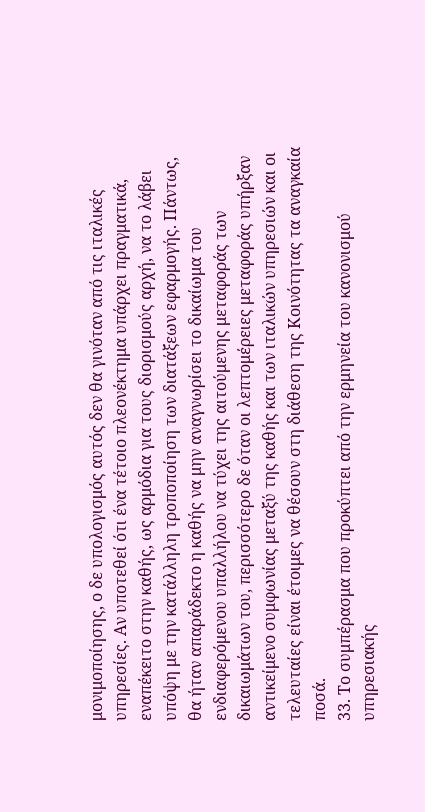μονιμοποίησης, ο δε υπολογισμός αυτός δεν θα γινόταν από τις ιταλικές υπηρεσίες. Αν υποτεθεί ότι ένα τέτοιο πλεονέκτημα υπάρχει πραγματικά, εναπέκειτο στην καθής, ως αρμόδια για τους διορισμούς αρχή, να το λάβει υπόψη με την κατάλληλη τροποποίηση των διατάξεων εφαρμογής. Πάντως, θα ήταν απαράδεκτο η καθής να μην αναγνωρίσει το δικαίωμα του ενδιαφερόμενου υπαλλήλου να τύχει της αιτούμενης μεταφοράς των δικαιωμάτων του, περισσότερο δε όταν οι λεπτομέρειες μεταφοράς υπήρξαν αντικείμενο συμφωνίας μεταξύ της καθής και των ιταλικών υπηρεσιών και οι τελευταίες είναι έτοιμες να θέσουν στη διάθεση της Κοινότητας τα αναγκαία ποσά.
33. Το συμπέρασμα που προκύπτει από την ερμηνεία του κανονισμού υπηρεσιακής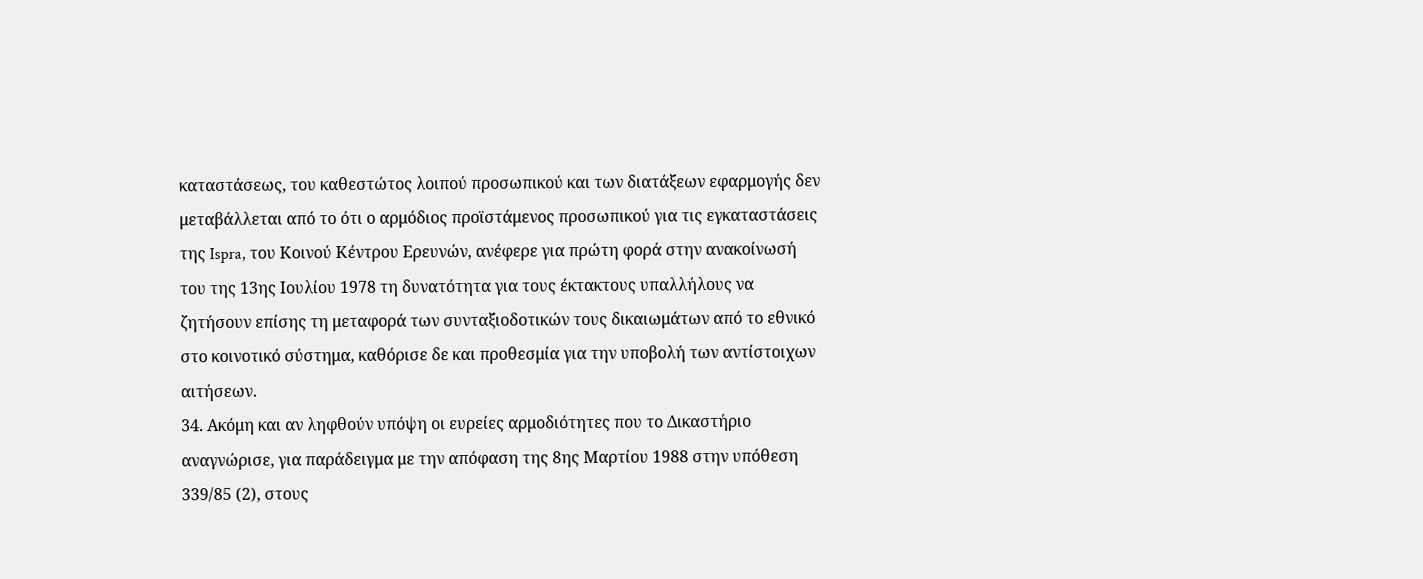καταστάσεως, του καθεστώτος λοιπού προσωπικού και των διατάξεων εφαρμογής δεν μεταβάλλεται από το ότι ο αρμόδιος προϊστάμενος προσωπικού για τις εγκαταστάσεις της Ispra, του Κοινού Κέντρου Ερευνών, ανέφερε για πρώτη φορά στην ανακοίνωσή του της 13ης Ιουλίου 1978 τη δυνατότητα για τους έκτακτους υπαλλήλους να ζητήσουν επίσης τη μεταφορά των συνταξιοδοτικών τους δικαιωμάτων από το εθνικό στο κοινοτικό σύστημα, καθόρισε δε και προθεσμία για την υποβολή των αντίστοιχων αιτήσεων.
34. Ακόμη και αν ληφθούν υπόψη οι ευρείες αρμοδιότητες που το Δικαστήριο αναγνώρισε, για παράδειγμα με την απόφαση της 8ης Μαρτίου 1988 στην υπόθεση 339/85 (2), στους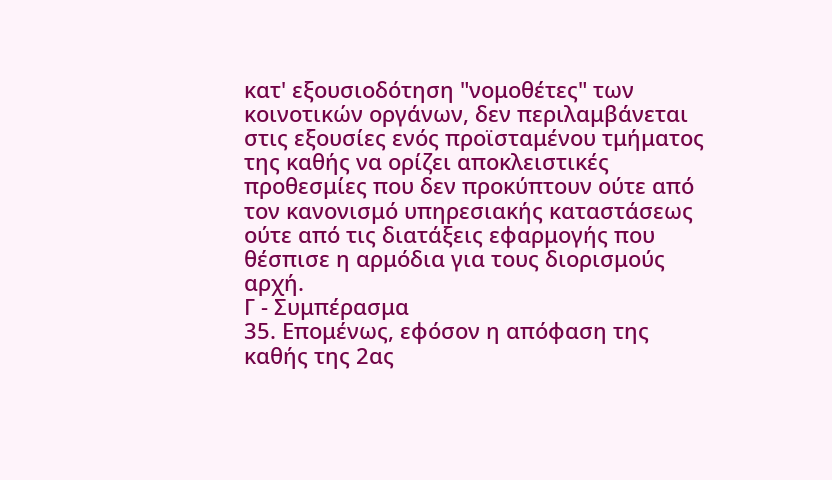κατ' εξουσιοδότηση "νομοθέτες" των κοινοτικών οργάνων, δεν περιλαμβάνεται στις εξουσίες ενός προϊσταμένου τμήματος της καθής να ορίζει αποκλειστικές προθεσμίες που δεν προκύπτουν ούτε από τον κανονισμό υπηρεσιακής καταστάσεως ούτε από τις διατάξεις εφαρμογής που θέσπισε η αρμόδια για τους διορισμούς αρχή.
Γ - Συμπέρασμα
35. Επομένως, εφόσον η απόφαση της καθής της 2ας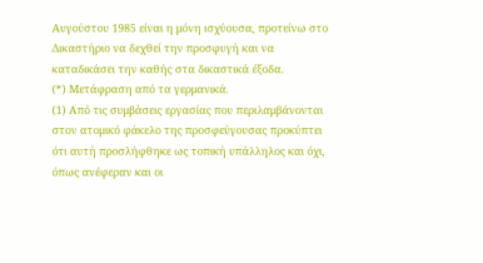Αυγούστου 1985 είναι η μόνη ισχύουσα, προτείνω στο Δικαστήριο να δεχθεί την προσφυγή και να καταδικάσει την καθής στα δικαστικά έξοδα.
(*) Μετάφραση από τα γερμανικά.
(1) Από τις συμβάσεις εργασίας που περιλαμβάνονται στον ατομικό φάκελο της προσφεύγουσας προκύπτει ότι αυτή προσλήφθηκε ως τοπική υπάλληλος και όχι, όπως ανέφεραν και οι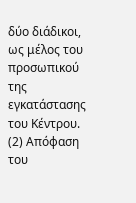δύο διάδικοι, ως μέλος του προσωπικού της εγκατάστασης του Κέντρου.
(2) Απόφαση του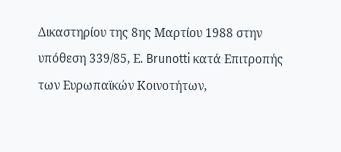Δικαστηρίου της 8ης Μαρτίου 1988 στην υπόθεση 339/85, Ε. Brunotti κατά Επιτροπής των Ευρωπαϊκών Κοινοτήτων,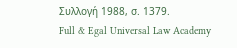Συλλογή 1988, σ. 1379.
Full & Egal Universal Law Academy